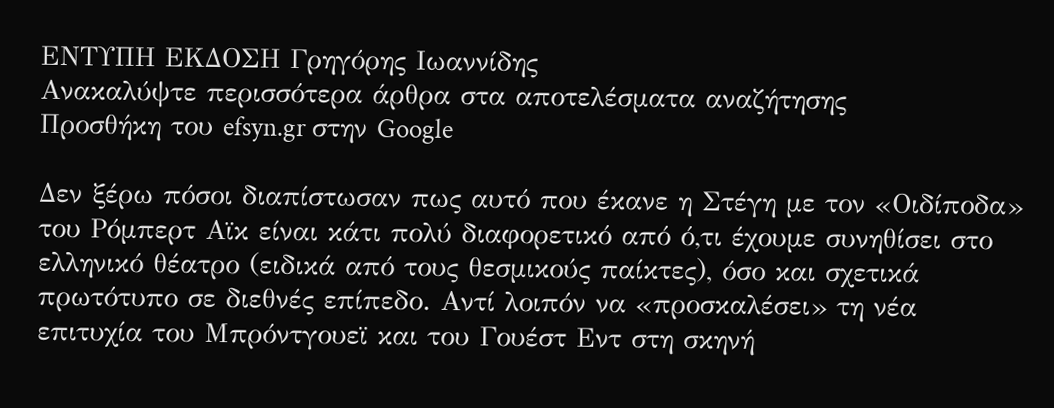ΕΝΤΥΠΗ ΕΚΔΟΣΗ Γρηγόρης Ιωαννίδης
Ανακαλύψτε περισσότερα άρθρα στα αποτελέσματα αναζήτησης
Προσθήκη του efsyn.gr στην Google

Δεν ξέρω πόσοι διαπίστωσαν πως αυτό που έκανε η Στέγη με τον «Οιδίποδα» του Ρόμπερτ Αϊκ είναι κάτι πολύ διαφορετικό από ό,τι έχουμε συνηθίσει στο ελληνικό θέατρο (ειδικά από τους θεσμικούς παίκτες), όσο και σχετικά πρωτότυπο σε διεθνές επίπεδο. Αντί λοιπόν να «προσκαλέσει» τη νέα επιτυχία του Μπρόντγουεϊ και του Γουέστ Εντ στη σκηνή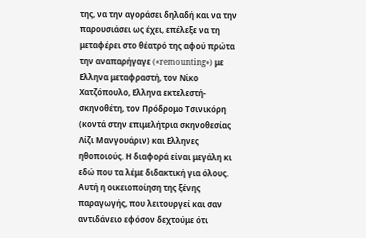της, να την αγοράσει δηλαδή και να την παρουσιάσει ως έχει, επέλεξε να τη μεταφέρει στο θέατρό της αφού πρώτα την αναπαρήγαγε («remounting») με Ελληνα μεταφραστή, τον Νίκο Χατζόπουλο, Ελληνα εκτελεστή-σκηνοθέτη, τον Πρόδρομο Τσινικόρη (κοντά στην επιμελήτρια σκηνοθεσίας Λίζι Μανγουάριν) και Ελληνες ηθοποιούς. Η διαφορά είναι μεγάλη κι εδώ που τα λέμε διδακτική για όλους. Αυτή η οικειοποίηση της ξένης παραγωγής, που λειτουργεί και σαν αντιδάνειο εφόσον δεχτούμε ότι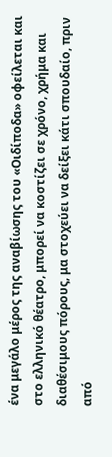ένα μεγάλο μέρος της αναβίωσης του «Οιδίποδα» οφείλεται και στο ελληνικό θέατρο, μπορεί να κοστίζει σε χρόνο, χρήμα και διαθέσιμους πόρους, μα στοχεύει να δείξει κάτι σπουδαίο, πριν από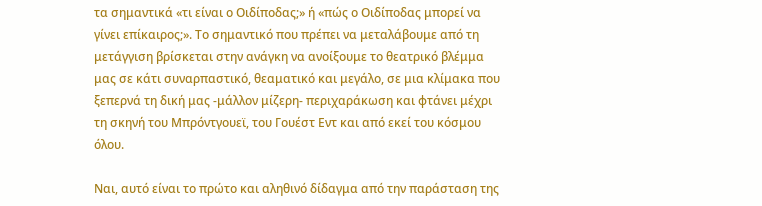τα σημαντικά «τι είναι ο Οιδίποδας;» ή «πώς ο Οιδίποδας μπορεί να γίνει επίκαιρος;». Το σημαντικό που πρέπει να μεταλάβουμε από τη μετάγγιση βρίσκεται στην ανάγκη να ανοίξουμε το θεατρικό βλέμμα μας σε κάτι συναρπαστικό, θεαματικό και μεγάλο, σε μια κλίμακα που ξεπερνά τη δική μας -μάλλον μίζερη- περιχαράκωση και φτάνει μέχρι τη σκηνή του Μπρόντγουεϊ, του Γουέστ Εντ και από εκεί του κόσμου όλου.

Ναι, αυτό είναι το πρώτο και αληθινό δίδαγμα από την παράσταση της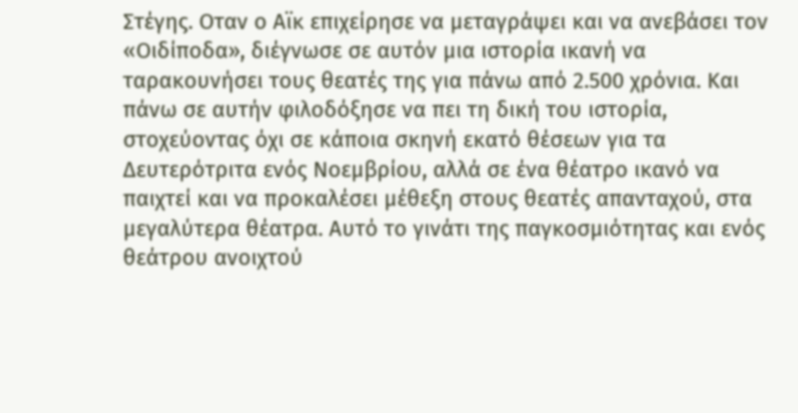Στέγης. Οταν ο Αϊκ επιχείρησε να μεταγράψει και να ανεβάσει τον «Οιδίποδα», διέγνωσε σε αυτόν μια ιστορία ικανή να ταρακουνήσει τους θεατές της για πάνω από 2.500 χρόνια. Και πάνω σε αυτήν φιλοδόξησε να πει τη δική του ιστορία, στοχεύοντας όχι σε κάποια σκηνή εκατό θέσεων για τα Δευτερότριτα ενός Νοεμβρίου, αλλά σε ένα θέατρο ικανό να παιχτεί και να προκαλέσει μέθεξη στους θεατές απανταχού, στα μεγαλύτερα θέατρα. Αυτό το γινάτι της παγκοσμιότητας και ενός θεάτρου ανοιχτού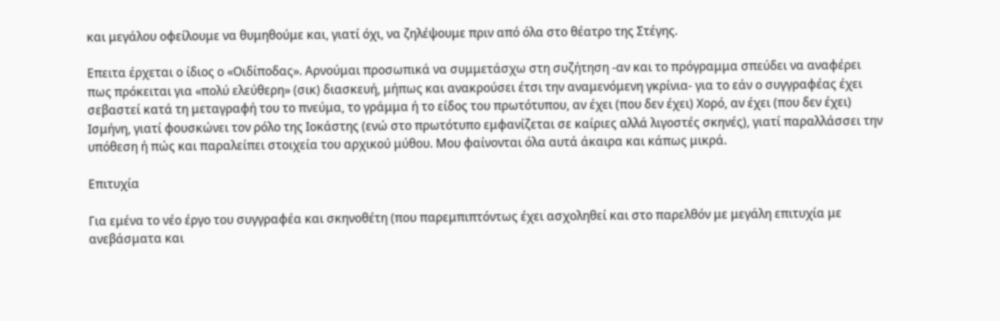και μεγάλου οφείλουμε να θυμηθούμε και, γιατί όχι, να ζηλέψουμε πριν από όλα στο θέατρο της Στέγης.

Επειτα έρχεται ο ίδιος ο «Οιδίποδας». Αρνούμαι προσωπικά να συμμετάσχω στη συζήτηση -αν και το πρόγραμμα σπεύδει να αναφέρει πως πρόκειται για «πολύ ελεύθερη» (σικ) διασκευή, μήπως και ανακρούσει έτσι την αναμενόμενη γκρίνια- για το εάν ο συγγραφέας έχει σεβαστεί κατά τη μεταγραφή του το πνεύμα, το γράμμα ή το είδος του πρωτότυπου, αν έχει (που δεν έχει) Χορό, αν έχει (που δεν έχει) Ισμήνη, γιατί φουσκώνει τον ρόλο της Ιοκάστης (ενώ στο πρωτότυπο εμφανίζεται σε καίριες αλλά λιγοστές σκηνές), γιατί παραλλάσσει την υπόθεση ή πώς και παραλείπει στοιχεία του αρχικού μύθου. Μου φαίνονται όλα αυτά άκαιρα και κάπως μικρά.

Επιτυχία

Για εμένα το νέο έργο του συγγραφέα και σκηνοθέτη (που παρεμπιπτόντως έχει ασχοληθεί και στο παρελθόν με μεγάλη επιτυχία με ανεβάσματα και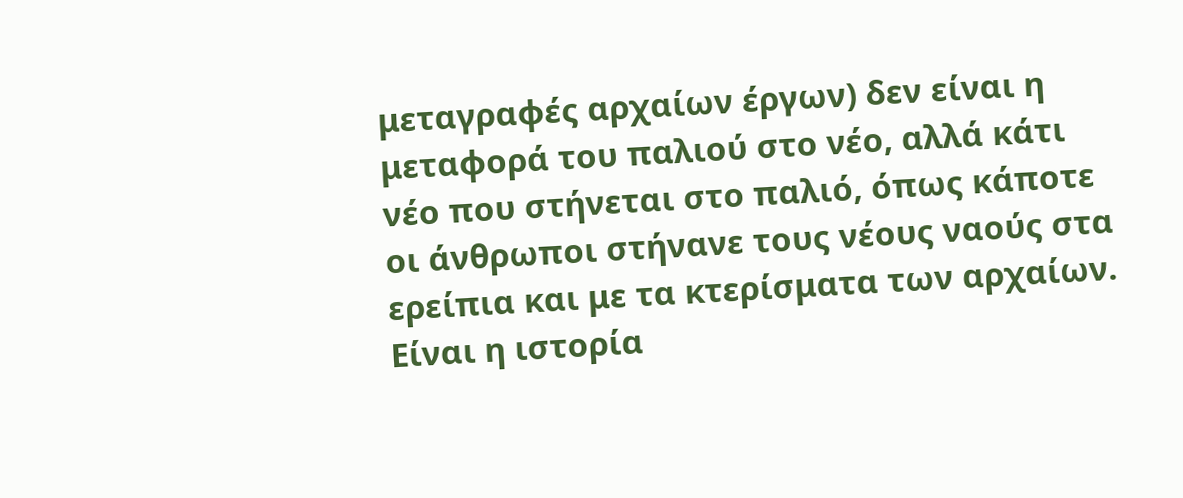μεταγραφές αρχαίων έργων) δεν είναι η μεταφορά του παλιού στο νέο, αλλά κάτι νέο που στήνεται στο παλιό, όπως κάποτε οι άνθρωποι στήνανε τους νέους ναούς στα ερείπια και με τα κτερίσματα των αρχαίων. Είναι η ιστορία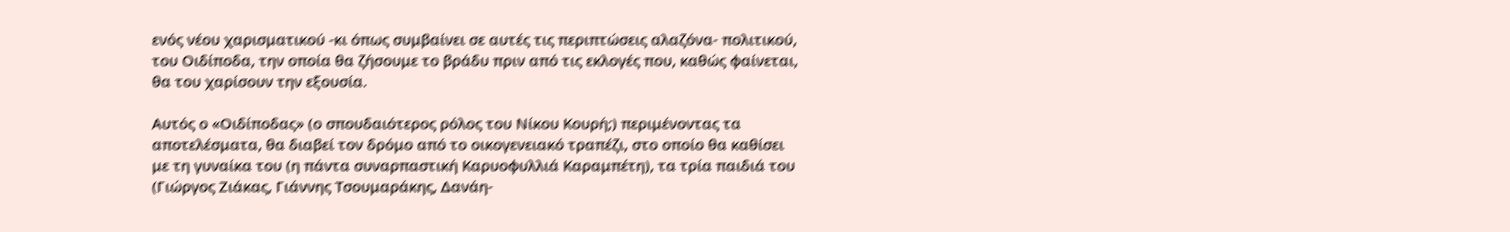ενός νέου χαρισματικού -κι όπως συμβαίνει σε αυτές τις περιπτώσεις αλαζόνα- πολιτικού, του Οιδίποδα, την οποία θα ζήσουμε το βράδυ πριν από τις εκλογές που, καθώς φαίνεται, θα του χαρίσουν την εξουσία.

Αυτός ο «Οιδίποδας» (ο σπουδαιότερος ρόλος του Νίκου Κουρή;) περιμένοντας τα αποτελέσματα, θα διαβεί τον δρόμο από το οικογενειακό τραπέζι, στο οποίο θα καθίσει με τη γυναίκα του (η πάντα συναρπαστική Καρυοφυλλιά Καραμπέτη), τα τρία παιδιά του (Γιώργος Ζιάκας, Γιάννης Τσουμαράκης, Δανάη-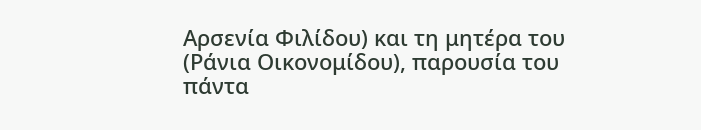Αρσενία Φιλίδου) και τη μητέρα του (Ράνια Οικονομίδου), παρουσία του πάντα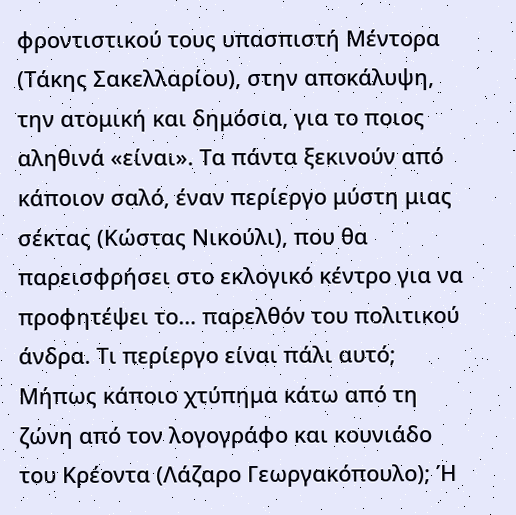φροντιστικού τους υπασπιστή Μέντορα (Τάκης Σακελλαρίου), στην αποκάλυψη, την ατομική και δημόσια, για το ποιος αληθινά «είναι». Τα πάντα ξεκινούν από κάποιον σαλό, έναν περίεργο μύστη μιας σέκτας (Κώστας Νικούλι), που θα παρεισφρήσει στο εκλογικό κέντρο για να προφητέψει το… παρελθόν του πολιτικού άνδρα. Τι περίεργο είναι πάλι αυτό; Μήπως κάποιο χτύπημα κάτω από τη ζώνη από τον λογογράφο και κουνιάδο του Κρέοντα (Λάζαρο Γεωργακόπουλο); Ή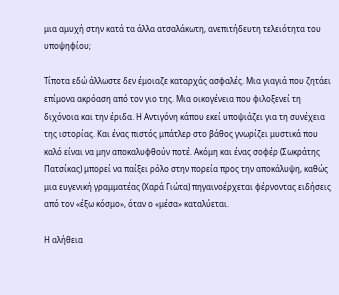μια αμυχή στην κατά τα άλλα ατσαλάκωτη, ανεπιτήδευτη τελειότητα του υποψηφίου;

Τίποτα εδώ άλλωστε δεν έμοιαζε καταρχάς ασφαλές. Μια γιαγιά που ζητάει επίμονα ακρόαση από τον γιο της. Μια οικογένεια που φιλοξενεί τη διχόνοια και την έριδα. Η Αντιγόνη κάπου εκεί υποψιάζει για τη συνέχεια της ιστορίας. Και ένας πιστός μπάτλερ στο βάθος γνωρίζει μυστικά που καλό είναι να μην αποκαλυφθούν ποτέ. Ακόμη και ένας σοφέρ (Σωκράτης Πατσίκας) μπορεί να παίξει ρόλο στην πορεία προς την αποκάλυψη, καθώς μια ευγενική γραμματέας (Χαρά Γιώτα) πηγαινοέρχεται φέρνοντας ειδήσεις από τον «έξω κόσμο», όταν ο «μέσα» καταλύεται.

Η αλήθεια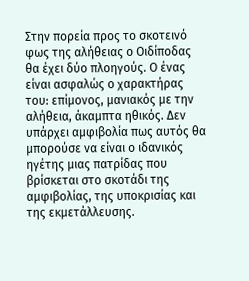Στην πορεία προς το σκοτεινό φως της αλήθειας ο Οιδίποδας θα έχει δύο πλοηγούς. Ο ένας είναι ασφαλώς ο χαρακτήρας του: επίμονος, μανιακός με την αλήθεια, άκαμπτα ηθικός. Δεν υπάρχει αμφιβολία πως αυτός θα μπορούσε να είναι ο ιδανικός ηγέτης μιας πατρίδας που βρίσκεται στο σκοτάδι της αμφιβολίας, της υποκρισίας και της εκμετάλλευσης.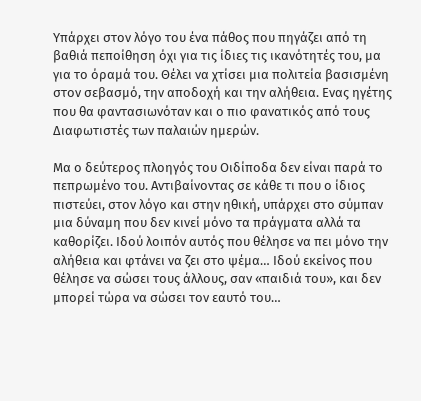Υπάρχει στον λόγο του ένα πάθος που πηγάζει από τη βαθιά πεποίθηση όχι για τις ίδιες τις ικανότητές του, μα για το όραμά του. Θέλει να χτίσει μια πολιτεία βασισμένη στον σεβασμό, την αποδοχή και την αλήθεια. Ενας ηγέτης που θα φαντασιωνόταν και ο πιο φανατικός από τους Διαφωτιστές των παλαιών ημερών.

Μα ο δεύτερος πλοηγός του Οιδίποδα δεν είναι παρά το πεπρωμένο του. Αντιβαίνοντας σε κάθε τι που ο ίδιος πιστεύει, στον λόγο και στην ηθική, υπάρχει στο σύμπαν μια δύναμη που δεν κινεί μόνο τα πράγματα αλλά τα καθορίζει. Ιδού λοιπόν αυτός που θέλησε να πει μόνο την αλήθεια και φτάνει να ζει στο ψέμα… Ιδού εκείνος που θέλησε να σώσει τους άλλους, σαν «παιδιά του», και δεν μπορεί τώρα να σώσει τον εαυτό του…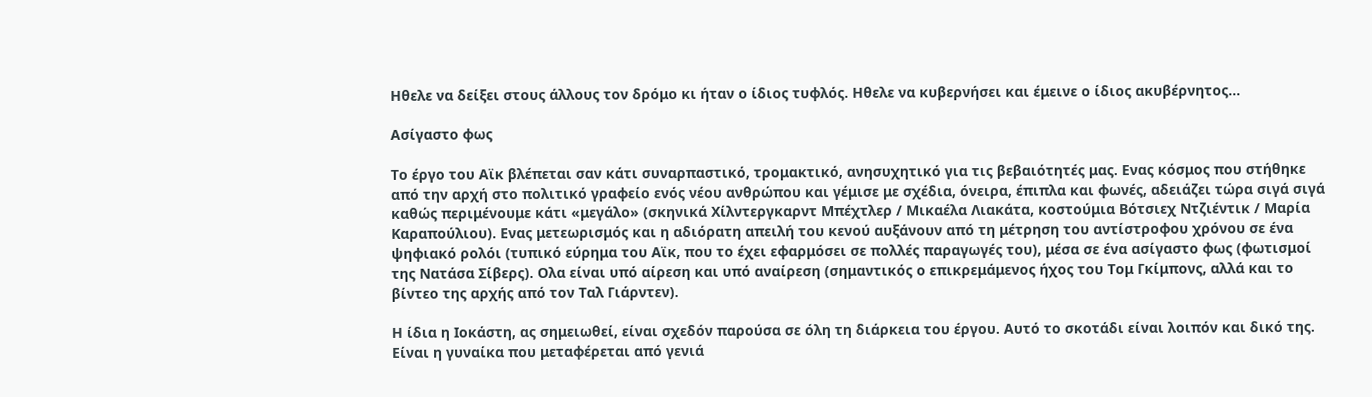Ηθελε να δείξει στους άλλους τον δρόμο κι ήταν ο ίδιος τυφλός. Ηθελε να κυβερνήσει και έμεινε ο ίδιος ακυβέρνητος…

Ασίγαστο φως

Το έργο του Αϊκ βλέπεται σαν κάτι συναρπαστικό, τρομακτικό, ανησυχητικό για τις βεβαιότητές μας. Ενας κόσμος που στήθηκε από την αρχή στο πολιτικό γραφείο ενός νέου ανθρώπου και γέμισε με σχέδια, όνειρα, έπιπλα και φωνές, αδειάζει τώρα σιγά σιγά καθώς περιμένουμε κάτι «μεγάλο» (σκηνικά Χίλντεργκαρντ Μπέχτλερ / Μικαέλα Λιακάτα, κοστούμια Βότσιεχ Ντζιέντικ / Μαρία Καραπούλιου). Ενας μετεωρισμός και η αδιόρατη απειλή του κενού αυξάνουν από τη μέτρηση του αντίστροφου χρόνου σε ένα ψηφιακό ρολόι (τυπικό εύρημα του Αϊκ, που το έχει εφαρμόσει σε πολλές παραγωγές του), μέσα σε ένα ασίγαστο φως (φωτισμοί της Νατάσα Σίβερς). Ολα είναι υπό αίρεση και υπό αναίρεση (σημαντικός ο επικρεμάμενος ήχος του Τομ Γκίμπονς, αλλά και το βίντεο της αρχής από τον Ταλ Γιάρντεν).

Η ίδια η Ιοκάστη, ας σημειωθεί, είναι σχεδόν παρούσα σε όλη τη διάρκεια του έργου. Αυτό το σκοτάδι είναι λοιπόν και δικό της. Είναι η γυναίκα που μεταφέρεται από γενιά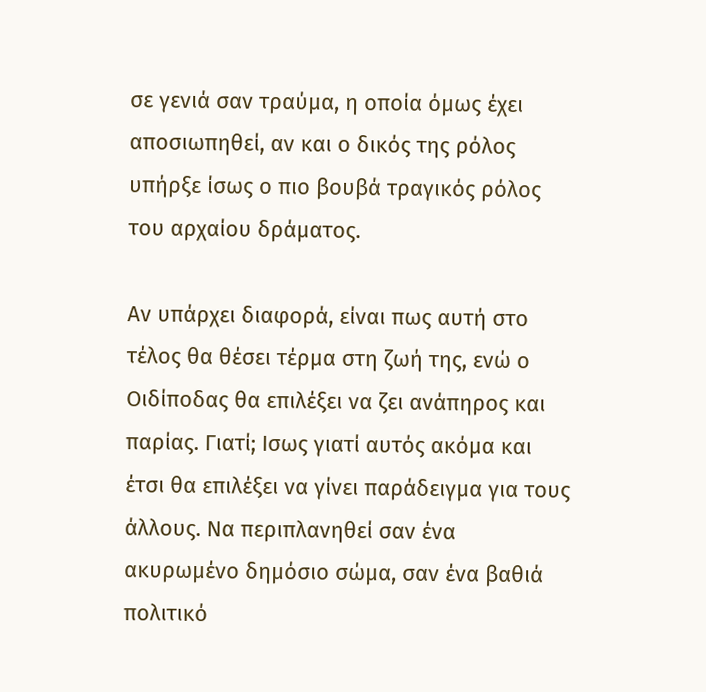σε γενιά σαν τραύμα, η οποία όμως έχει αποσιωπηθεί, αν και ο δικός της ρόλος υπήρξε ίσως ο πιο βουβά τραγικός ρόλος του αρχαίου δράματος.

Αν υπάρχει διαφορά, είναι πως αυτή στο τέλος θα θέσει τέρμα στη ζωή της, ενώ ο Οιδίποδας θα επιλέξει να ζει ανάπηρος και παρίας. Γιατί; Ισως γιατί αυτός ακόμα και έτσι θα επιλέξει να γίνει παράδειγμα για τους άλλους. Να περιπλανηθεί σαν ένα ακυρωμένο δημόσιο σώμα, σαν ένα βαθιά πολιτικό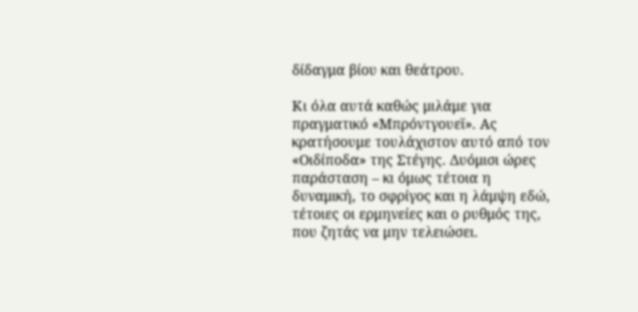δίδαγμα βίου και θεάτρου.

Κι όλα αυτά καθώς μιλάμε για πραγματικό «Μπρόντγουεϊ». Ας κρατήσουμε τουλάχιστον αυτό από τον «Οιδίποδα» της Στέγης. Δυόμισι ώρες παράσταση – κι όμως τέτοια η δυναμική, το σφρίγος και η λάμψη εδώ, τέτοιες οι ερμηνείες και ο ρυθμός της, που ζητάς να μην τελειώσει.